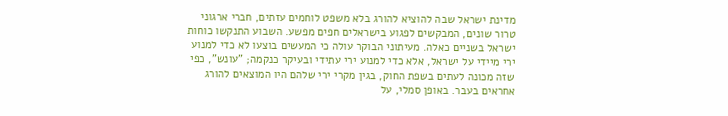מדינת ישראל שבה להוציא להורג בלא משפט לוחמים עזתים, חברי ארגוני טרור שונים, המבקשים לפגוע בישראלים חפים מפשע. השבוע התנקשו כוחות ישראל בשניים כאלה. מעיתוני הבוקר עולה כי המעשים בוצעו לא כדי למנוע ירי מיידי על ישראל, אלא כדי למנוע ירי עתידי ובעיקר כנקמה; "עונש", כפי שזה מכונה לעתים בשפת החוק, בגין מקרי ירי שלהם היו המוצאים להורג אחראים בעבר. באופן סמלי, על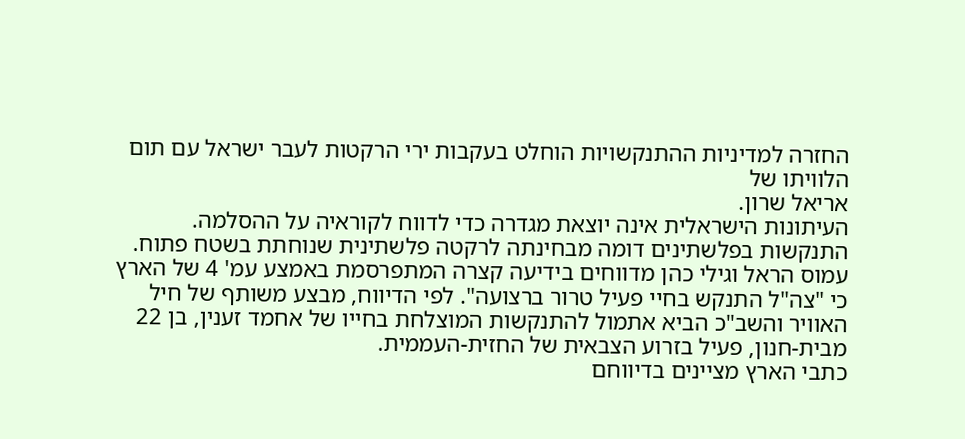החזרה למדיניות ההתנקשויות הוחלט בעקבות ירי הרקטות לעבר ישראל עם תום הלוויתו של
אריאל שרון.
העיתונות הישראלית אינה יוצאת מגדרה כדי לדווח לקוראיה על ההסלמה. התנקשות בפלשתינים דומה מבחינתה לרקטה פלשתינית שנוחתת בשטח פתוח.
עמוס הראל וגילי כהן מדווחים בידיעה קצרה המתפרסמת באמצע עמ' 4 של הארץ כי "צה"ל התנקש בחיי פעיל טרור ברצועה". לפי הדיווח, מבצע משותף של חיל האוויר והשב"כ הביא אתמול להתנקשות המוצלחת בחייו של אחמד זענין, בן 22 מבית-חנון, פעיל בזרוע הצבאית של החזית-העממית.
כתבי הארץ מציינים בדיווחם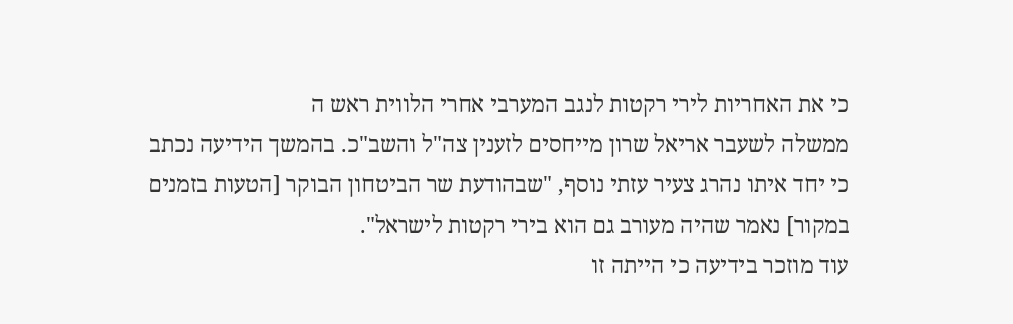כי את האחריות לירי רקטות לנגב המערבי אחרי הלווית ראש ה
ממשלה לשעבר אריאל שרון מייחסים לזענין צה"ל והשב"כ. בהמשך הידיעה נכתב כי יחד איתו נהרג צעיר עזתי נוסף, "שבהודעת שר הביטחון הבוקר [הטעות בזמנים במקור] נאמר שהיה מעורב גם הוא בירי רקטות לישראל".
עוד מוזכר בידיעה כי הייתה זו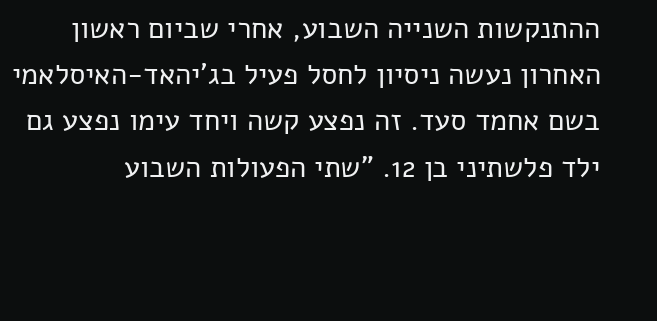ההתנקשות השנייה השבוע, אחרי שביום ראשון האחרון נעשה ניסיון לחסל פעיל בג'יהאד-האיסלאמי בשם אחמד סעד. זה נפצע קשה ויחד עימו נפצע גם ילד פלשתיני בן 12. "שתי הפעולות השבוע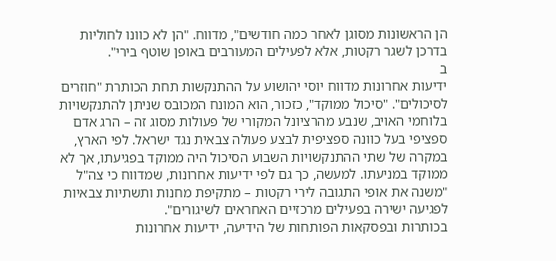הן הראשונות מסוגן לאחר כמה חודשים", מדווח. "הן לא כוונו לחוליות בדרכן לשגר רקטות, אלא לפעילים המעורבים באופן שוטף בירי".
ב
ידיעות אחרונות מדווח יוסי יהושוע על ההתנקשות תחת הכותרת "חוזרים לסיכולים". "סיכול ממוקד", כזכור, הוא המונח המכובס שניתן להתנקשויות בלוחמי האויב, שנבע מהרציונל המקורי של פעולות מסוג זה – הרג אדם ספציפי בעל כוונה ספציפית לבצע פעולה צבאית נגד ישראל. לפי הארץ, במקרה של שתי ההתנקשויות השבוע הסיכול היה ממוקד בפגיעתו, אך לא ממוקד במניעתו. למעשה, כך גם לפי ידיעות אחרונות, שמדווח כי צה"ל "משנה את אופי התגובה לירי רקטות – מתקיפת מחנות ותשתיות צבאיות לפגיעה ישירה בפעילים מרכזיים האחראים לשיגורים".
בכותרות ובפסקאות הפותחות של הידיעה, ידיעות אחרונות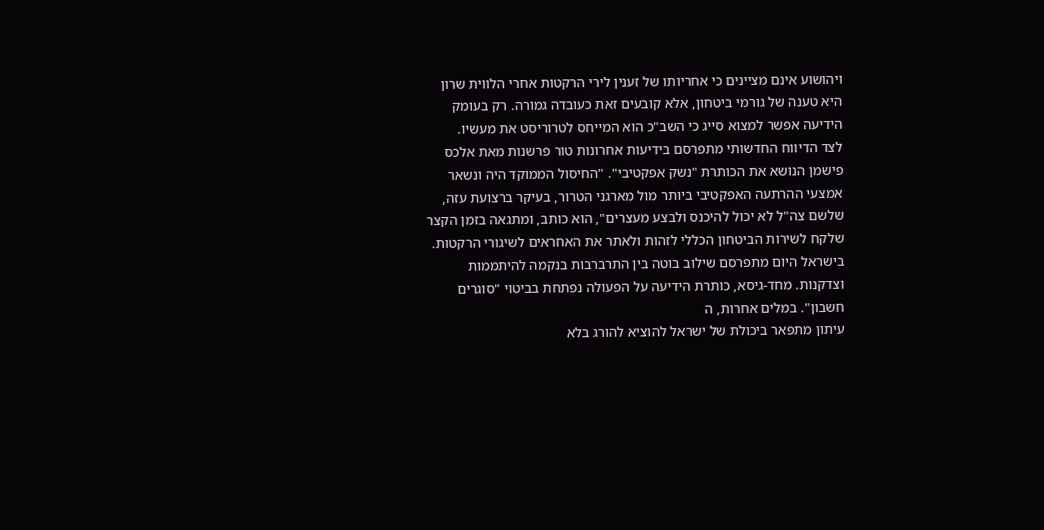ויהושוע אינם מציינים כי אחריותו של זענין לירי הרקטות אחרי הלווית שרון היא טענה של גורמי ביטחון, אלא קובעים זאת כעובדה גמורה. רק בעומק הידיעה אפשר למצוא סייג כי השב"כ הוא המייחס לטרוריסט את מעשיו.
לצד הדיווח החדשותי מתפרסם בידיעות אחרונות טור פרשנות מאת אלכס פישמן הנושא את הכותרת "נשק אפקטיבי". "החיסול הממוקד היה ונשאר אמצעי ההרתעה האפקטיבי ביותר מול מארגני הטרור, בעיקר ברצועת עזה, שלשם צה"ל לא יכול להיכנס ולבצע מעצרים", הוא כותב, ומתגאה בזמן הקצר שלקח לשירות הביטחון הכללי לזהות ולאתר את האחראים לשיגורי הרקטות.
בישראל היום מתפרסם שילוב בוטה בין התרברבות בנקמה להיתממות וצדקנות. מחד-גיסא, כותרת הידיעה על הפעולה נפתחת בביטוי "סוגרים חשבון". במלים אחרות, ה
עיתון מתפאר ביכולת של ישראל להוציא להורג בלא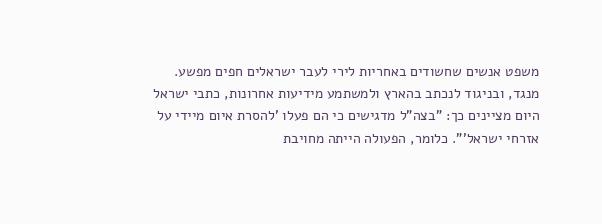משפט אנשים שחשודים באחריות לירי לעבר ישראלים חפים מפשע. מנגד, ובניגוד לנכתב בהארץ ולמשתמע מידיעות אחרונות, כתבי ישראל היום מציינים כך: "בצה"ל מדגישים כי הם פעלו 'להסרת איום מיידי על אזרחי ישראל'". כלומר, הפעולה הייתה מחויבת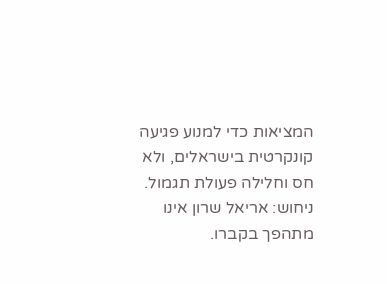המציאות כדי למנוע פגיעה קונקרטית בישראלים, ולא חס וחלילה פעולת תגמול. ניחוש: אריאל שרון אינו מתהפך בקברו.